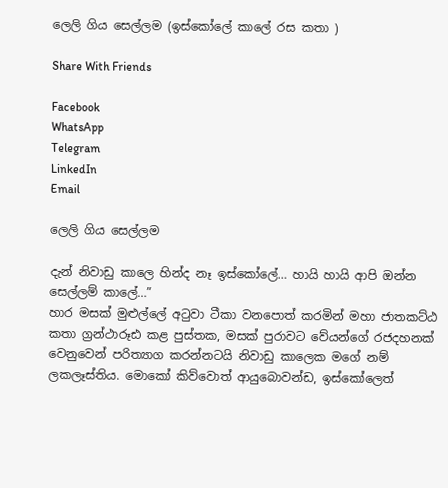ලෙලි ගිය සෙල්ලම (ඉස්කෝලේ කාලේ රස කතා )

Share With Friends

Facebook
WhatsApp
Telegram
LinkedIn
Email

ලෙලි ගිය සෙල්ලම

දැන් නිවාඩු කාලෙ හින්ද නෑ ඉස්කෝලේ… හායි හායි ආපි ඔන්න සෙල්ලම් කාලේ…”
හාර මසක් මුළුල්ලේ අටුවා ටීකා වනපොත් කරමින් මහා ජාතකට්ඨ කතා ග්‍රන්ථාරූඪ කළ පුස්තක, මසක් පුරාවට වේයන්ගේ රජදහනක් වෙනුවෙන් පරිත්‍යාග කරන්නටයි නිවාඩු කාලෙක මගේ නම් ලකලෑස්තිය. මොකෝ කිව්වොත් ආයුබොවන්ඩ, ඉස්කෝලෙත්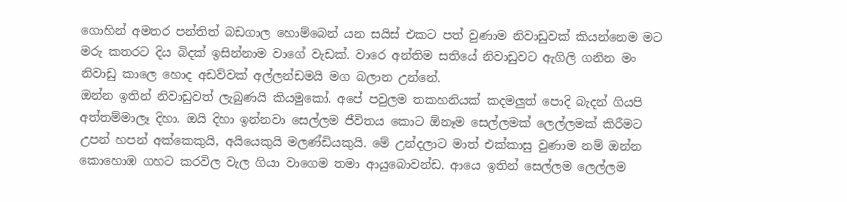ගොහින් අමතර පන්තිත් බඩගාල හොම්බෙන් යන සයිස් එකට පත් වුණාම නිවාඩුවක්‍ කියන්නෙම මට මරු කතරට දිය බිදක් ඉසින්නාම වාගේ වැඩක්. වාරෙ අන්තිම සතියේ නිවාඩුවට ඇගිලි ගනින මං නිවාඩු කාලෙ හොද අඩව්වක් අල්ලන්ඩමයි මග බලාන උන්නේ.
ඔන්න ඉතින් නිවාඩුවත් ලැබුණයි කියමුකෝ. අපේ පවුලම තකහනියක් කදමලුත් පොදි බැදන් ගියපි අත්තම්මාලෑ දිහා. ඔයි දිහා ඉන්නවා සෙල්ලම ජීවිතය කොට ඕනෑම සෙල්ලමක් ලෙල්ලමක් කිරීමට උපන් හපන් අක්කෙකුයි, අයියෙකුයි මලණ්ඩියකුයි. මේ උන්දලාට මාත් එක්කාසු වුණාම නම් ඔන්න කොහොඹ ගහට කරවිල වැල ගියා වාගෙම තමා ආයුබොවන්ඩ. ආයෙ ඉතින් සෙල්ලම ලෙල්ලම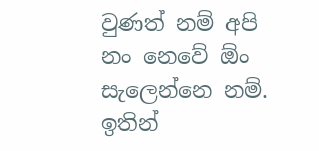වුණත් නම් අපි  නං නෙවේ ඕං සැලෙන්නෙ නම්.
ඉතින්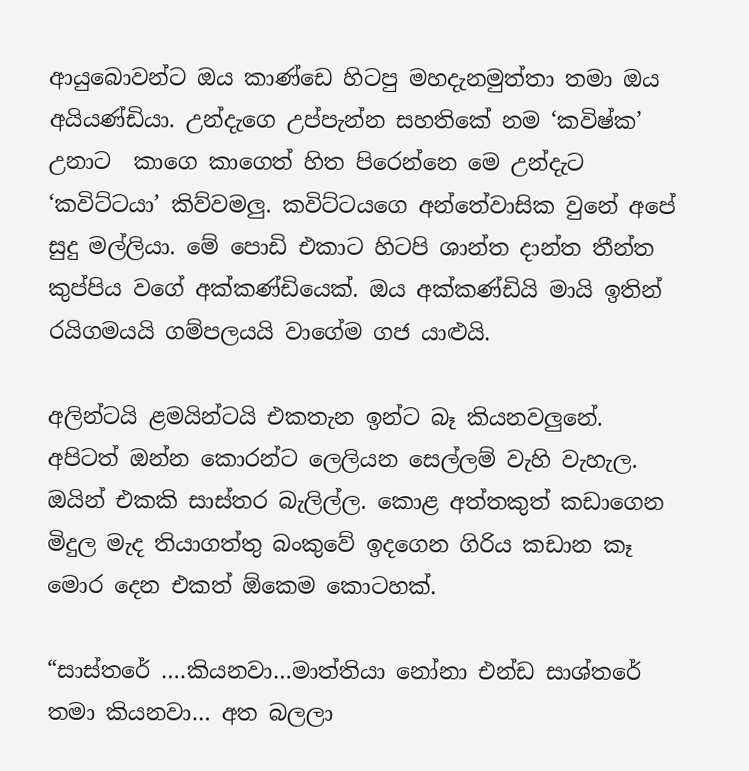ආයුබොවන්ට ඔය කාණ්ඩෙ හිටපු මහදැනමුත්තා තමා ඔය අයියණ්ඩියා. උන්දැගෙ උප්පැන්න සහතිකේ නම ‘කවිෂ්ක’ උනාට  කාගෙ කාගෙත් හිත පිරෙන්නෙ මෙ උන්දැට ‘කවිට්ටයා’ කිව්වමලු. කවිට්ටයගෙ අන්තේවාසික වුනේ අපේ සුදු මල්ලියා. මේ පොඩි එකාට හිටපි ශාන්ත දාන්ත තීන්ත කුප්පිය වගේ අක්කණ්ඩියෙක්. ඔය අක්කණ්ඩියි මායි ඉතින් රයිගමයයි ගම්පලයයි වාගේම ගජ යාළුයි.

අලින්ටයි ළමයින්ටයි එකතැන ඉන්‍ට බෑ කියනවලුනේ. අපිටත් ඔන්න කොරන්ට ලෙලියන සෙල්ලම් වැහි වැහැල. ඔයින් එකකි සාස්තර බැලිල්ල. කොළ අත්තකුත් කඩාගෙන මිදුල මැද තියාගත්තු බංකුවේ ඉදගෙන ගිරිය කඩාන කෑ මොර දෙන එකත් ඕකෙම කොටහක්.

“සාස්තරේ ….කියනවා…මාත්තියා නෝනා එන්ඩ සාශ්තරේ තමා කියනවා… අත බලලා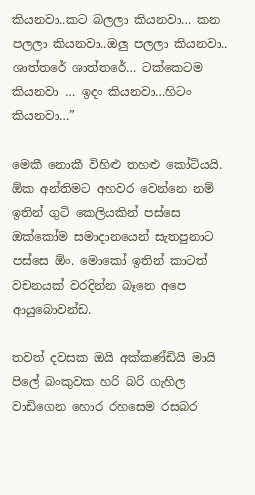කියනවා..කට බලලා කියනවා… කන පලලා කියනවා..ඔලු පලලා කියනවා.. ශාත්තරේ ශාත්තරේ… ටක්කෙටම කියනවා … ඉදං කියනවා…හිටං කියනවා…”

මෙකී නොකී විහිළු තහළු කෝටියයි. ඕක අන්තිමට අහවර වෙන්නෙ නම් ඉතින් ගුටි කෙලියකින් පස්සෙ ඔක්කෝම සමාදානයෙන් සැතපුනාට පස්සෙ ඕං. මොකෝ ඉතින් කාටත් වචනයක් වරදින්න බෑනෙ අපෙ ආයුබොවන්ඩ.

තවත් දවසක ඔයි අක්කණ්ඩියි මායි පිලේ බංකුවක හරි බරි ගැහිල වාඩිගෙන හොර රහසෙම රසබර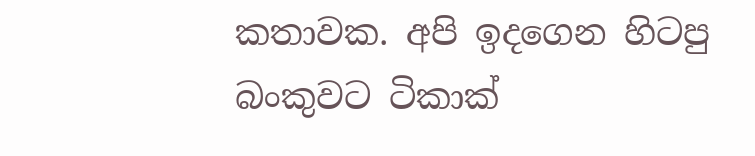කතාවක. අපි ඉදගෙන හිටපු  බංකුවට ටිකාක්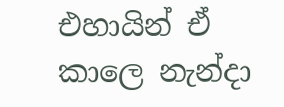එහායින් ඒ කාලෙ නැන්දා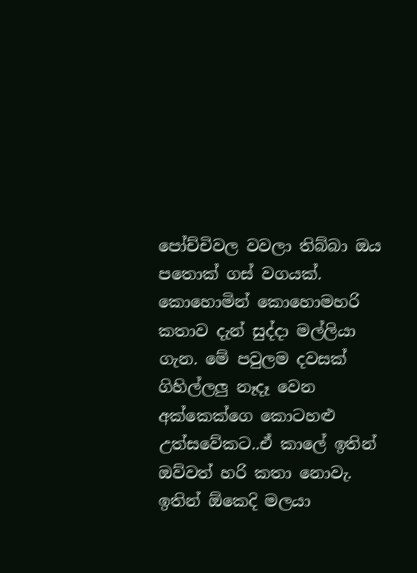පෝච්චිවල වවලා තිබ්බා ඔය පතොක් ගස් වගයක්.
කොහොමින් කොහොමහරි කතාව දැන් සුද්දා මල්ලියා ගැන. මේ පවුලම දවසක් ගිහිල්ලලු නෑදෑ වෙන අක්කෙක්ගෙ කොටහළු උත්සවේකට..ඒ කාලේ ඉතින් ඔව්වත් හරි කතා නොවැ. ඉතින් ඕකෙදි මලයා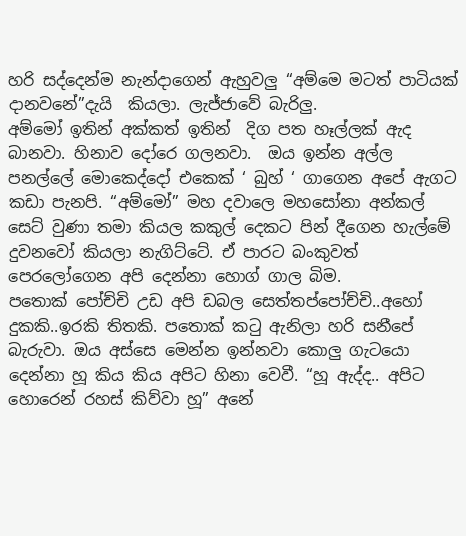හරි සද්දෙන්ම නැන්දාගෙන් ඇහුවලු “අම්මෙ මටත් පාටියක් දානවනේ”දැයි  කියලා. ලැජ්ජාවේ බැරිලු.
අම්මෝ ඉතින් අක්කත් ඉතින්  දිග පත හෑල්ලක් ඇද බානවා. හිනාව දෝරෙ ගලනවා.  ඔය ඉන්න අල්ල පනල්ලේ මොකෙද්දෝ එකෙක් ‘ බුහ් ‘ ගාගෙන අපේ ඇගට කඩා පැනපි. “අම්මෝ” මහ දවාලෙ මහසෝනා අන්කල් සෙට් වුණා තමා කියල කකුල් දෙකට පින් දීගෙන හැල්මේ දුවනවෝ කියලා නැගිට්ටේ. ඒ පාරට බංකුවත් පෙරලෝගෙන අපි දෙන්නා හොග් ගාල බිම.
පතොක් පෝච්චි උඩ අපි ඩබල සෙත්තප්පෝච්චි..අහෝ දුකකි..ඉරකි තිතකි. පතොක් කටු ඇනිලා හරි සනීපේ බැරුවා. ඔය අස්සෙ මෙන්න ඉන්නවා කොලු ගැටයො දෙන්නා හූ කිය කිය අපිට හිනා වෙවී. “හූ ඇද්ද.. අපිට හොරෙන් රහස් කිව්වා හූ” අනේ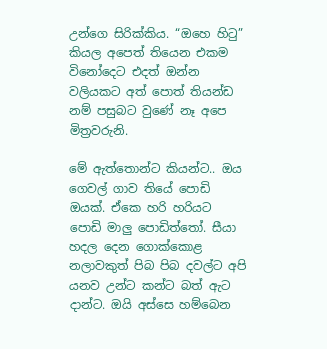උන්ගෙ සිරික්කිය. “ඔහෙ හිටු” කියල අපෙත් තියෙන එකම විනෝදෙට එදත් ඔන්න වලියකට අත් පොත් තියන්ඩ නම් පසුබට වුණේ නෑ අපෙ මිත්‍රවරුනි.

මේ ඇත්තොන්ට කියන්ට.. ඔය ගෙවල් ගාව තියේ පොඩි ඔයක්. ඒකෙ හරි හරියට පොඩි මාලු පොඩිත්තෝ. සීයා හදල දෙන ගොක්කොළ නලාවකුත් පිබ පිබ දවල්ට අපි යනව උන්ට කන්ට බත් ඇට දාන්ට. ඔයි අස්සෙ හම්බෙන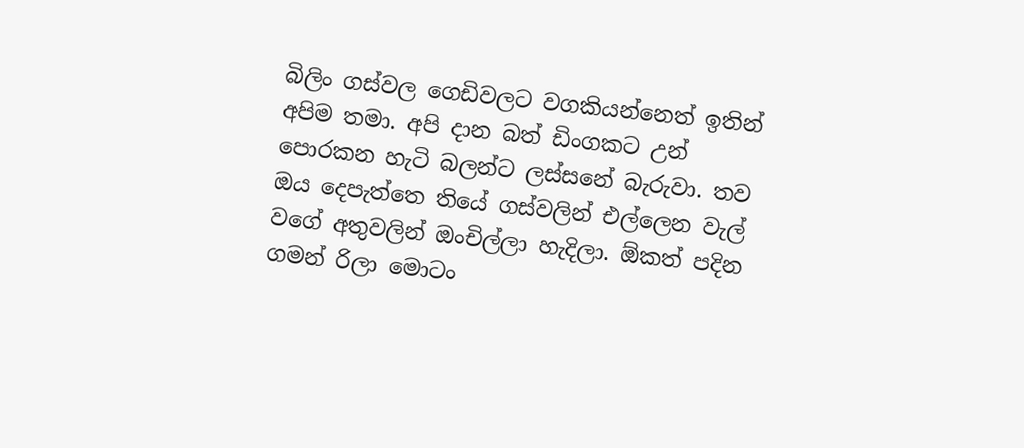බිලිං ගස්වල ගෙඩිවලට වගකියන්නෙත් ඉතින් අපිම තමා. අපි දාන බත් ඩිංගකට උන් පොරකන හැටි බලන්ට ලස්සනේ බැරුවා. තව ඔය දෙපැත්තෙ තියේ ගස්වලින් එල්ලෙන වැල් වගේ අතුවලින් ඔංචිල්ලා හැදිලා. ඕකත් පදින ගමන් රිලා මොටං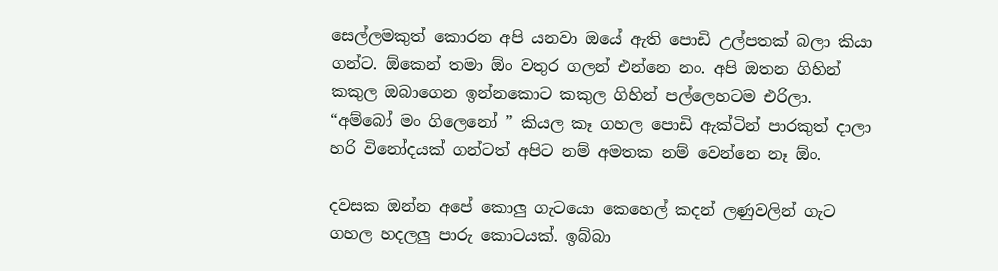සෙල්ලමකුත් කොරන අපි යනවා ඔයේ ඇති පොඩි උල්පතක් බලා කියා ගන්ට. ඕකෙන් තමා ඕං වතුර ගලන් එන්නෙ නං. අපි ඔතන ගිහින් කකුල ඔබාගෙන ඉන්නකොට කකුල ගිහින් පල්ලෙහටම එරිලා. “අම්බෝ මං ගිලෙනෝ ” කියල කෑ ගහල පොඩි ඇක්ටින් පාරකුත් දාලා හරි විනෝදයක් ගන්ටත් අපිට නම් අමතක නම් වෙන්නෙ නෑ ඕං.

දවසක ඔන්න අපේ කොලු ගැටයො කෙහෙල් කදන් ලණුවලින් ගැට ගහල හදලලු පාරු කොටයක්. ඉබ්බා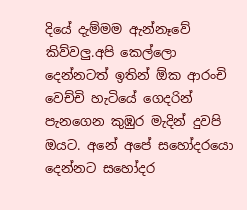දියේ දැම්මම ඇන්නෑවේ කිව්වලු.අපි කෙල්ලො දෙන්නටත් ඉතින් ඕක ආරංචි වෙච්චි හැටියේ ගෙදරින් පැනගෙන කුඹුර මැදින් දුවපි ඔයට. අනේ අපේ සහෝදරයො දෙන්නට සහෝදර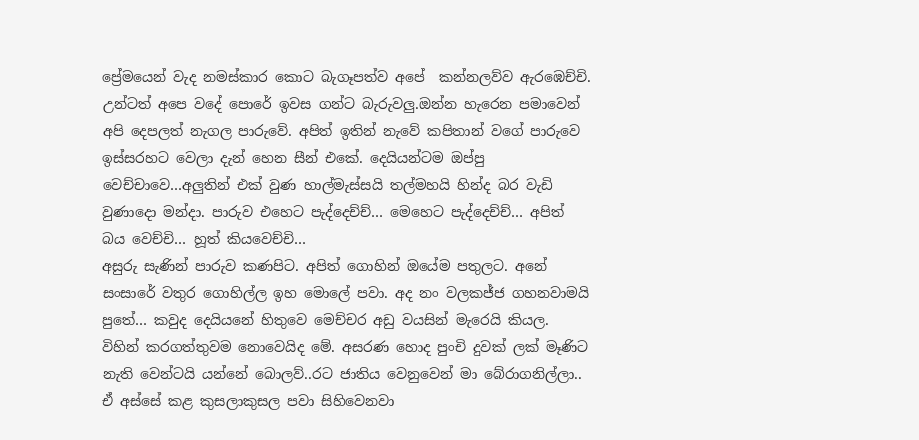ප්‍රේමයෙන් වැද නමස්කාර කොට බැගෑපත්ව අපේ  කන්නලව්ව ඇරඹෙච්චි. උන්ටත් අපෙ වදේ පොරේ ඉවස ගන්ට බැරුවලු.ඔන්න හැරෙන පමාවෙන් අපි දෙපලත් නැගල පාරුවේ. අපිත් ඉතින් නැවේ කපිතාන් වගේ පාරුවෙ ඉස්සරහට වෙලා දැන් හෙන සීන් එකේ. දෙයියන්ටම ඔප්පු වෙච්චාවෙ…අලුතින් එක් වුණ හාල්මැස්සයි තල්මහයි හින්ද බර වැඩි වුණාදො මන්දා. පාරුව එහෙට පැද්දෙච්ච්… මෙහෙට පැද්දෙච්ච්… අපිත් බය වෙච්චි… හූත් කියවෙච්චි…
අසුරු සැණින් පාරුව කණපිට. අපිත් ගොහින් ඔයේම පතුලට. අනේ සංසාරේ වතුර ගොහිල්ල ඉහ මොලේ පවා. අද නං වලකජ්ජ ගහනවාමයි පුතේ… කවුද දෙයියනේ හිතුවෙ මෙච්චර අඩු වයසින් මැරෙයි කියල. විහින් කරගත්තුවම නොවෙයිද මේ. අසරණ හොද පුංචි දුවක් ලක් මෑණිට නැති වෙන්ටයි යන්නේ බොලව්..රට ජාතිය වෙනුවෙන් මා බේරාගනිල්ලා..
ඒ අස්සේ කළ කුසලාකුසල පවා සිහිවෙනවා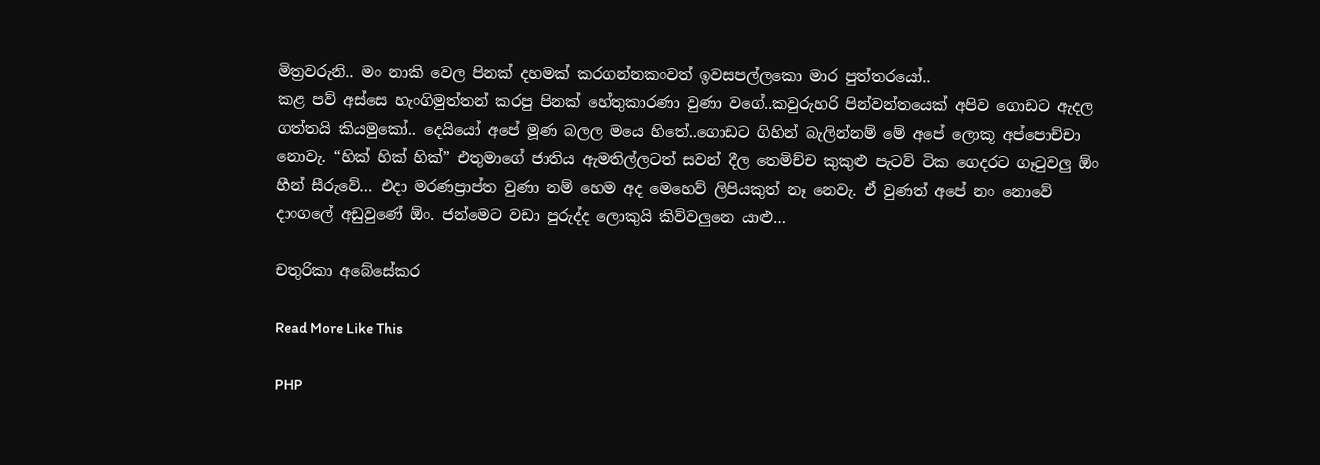මිත්‍රවරුනි.. මං නාකි වෙල පිනක් දහමක් කරගන්නකංවත් ඉවසපල්ලකො මාර පුත්තරයෝ..
කළ පව් අස්සෙ හැංගිමුත්තන් කරපු පිනක් හේතුකාරණා වුණා වගේ..කවුරුහරි පින්වන්තයෙක් අපිව ගොඩට ඇදල ගත්තයි කියමුකෝ.. දෙයියෝ අපේ මූණ බලල මයෙ හිතේ..ගොඩට ගිහින් බැලින්නම් මේ අපේ ලොකූ අප්පොච්චා නොවැ. “හික් හික් හික්” එතුමාගේ ජාතිය ඇමතිල්ලටත් සවන් දීල තෙමිච්ච කුකුළු පැටව් ටික ගෙදරට ගෑටුවලු ඕං හීන් සීරුවේ… එදා මරණප්‍රාප්ත වුණා නම් හෙම අද මෙහෙව් ලිපියකුත් නෑ නෙවැ. ඒ වුණත් අපේ නං නොවේ දාංගලේ අඩුවුණේ ඕං. ජන්මෙට වඩා පුරුද්ද ලොකුයි කිව්වලුනෙ යාළු…

චතුරිකා අබේසේකර

Read More Like This

PHP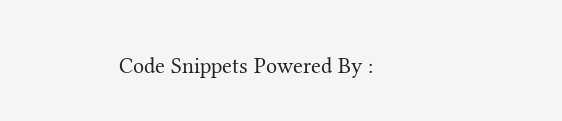Code Snippets Powered By :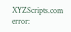XYZScripts.com
error: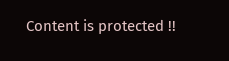Content is protected !!